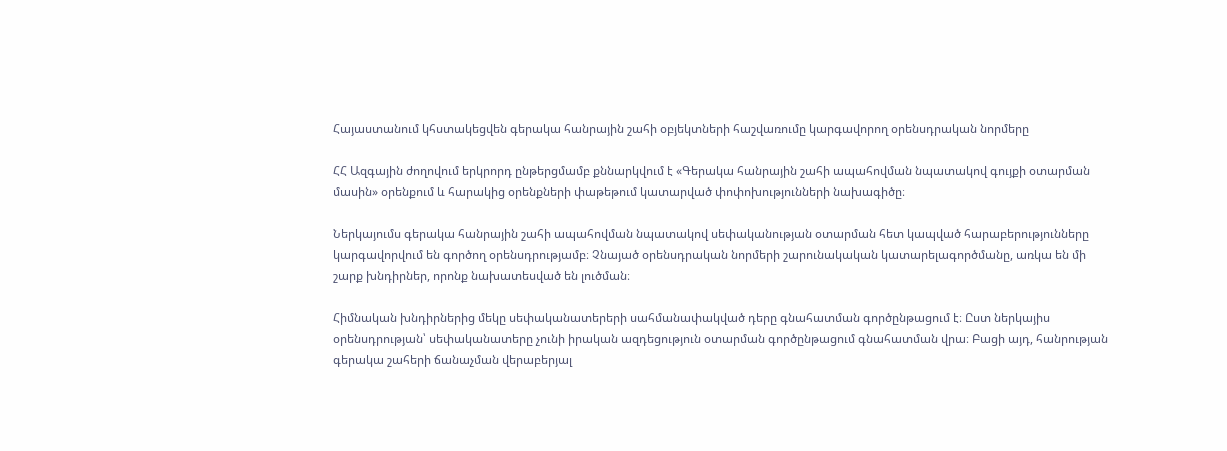Հայաստանում կհստակեցվեն գերակա հանրային շահի օբյեկտների հաշվառումը կարգավորող օրենսդրական նորմերը

ՀՀ Ազգային ժողովում երկրորդ ընթերցմամբ քննարկվում է «Գերակա հանրային շահի ապահովման նպատակով գույքի օտարման մասին» օրենքում և հարակից օրենքների փաթեթում կատարված փոփոխությունների նախագիծը։

Ներկայումս գերակա հանրային շահի ապահովման նպատակով սեփականության օտարման հետ կապված հարաբերությունները կարգավորվում են գործող օրենսդրությամբ։ Չնայած օրենսդրական նորմերի շարունակական կատարելագործմանը, առկա են մի շարք խնդիրներ, որոնք նախատեսված են լուծման։

Հիմնական խնդիրներից մեկը սեփականատերերի սահմանափակված դերը գնահատման գործընթացում է։ Ըստ ներկայիս օրենսդրության՝ սեփականատերը չունի իրական ազդեցություն օտարման գործընթացում գնահատման վրա։ Բացի այդ, հանրության գերակա շահերի ճանաչման վերաբերյալ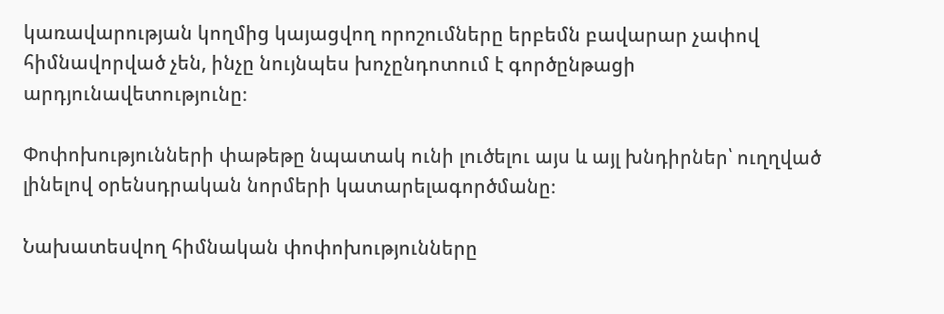կառավարության կողմից կայացվող որոշումները երբեմն բավարար չափով հիմնավորված չեն, ինչը նույնպես խոչընդոտում է գործընթացի արդյունավետությունը։

Փոփոխությունների փաթեթը նպատակ ունի լուծելու այս և այլ խնդիրներ՝ ուղղված լինելով օրենսդրական նորմերի կատարելագործմանը։

Նախատեսվող հիմնական փոփոխությունները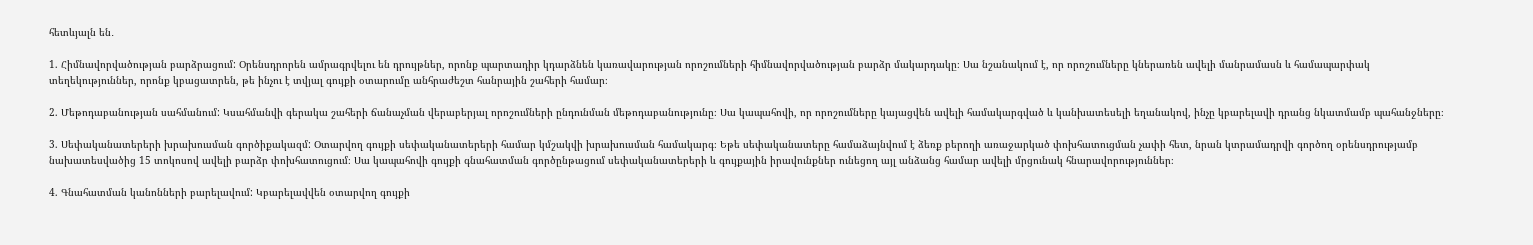հետևյալն են․

1. Հիմնավորվածության բարձրացում: Օրենսդրորեն ամրագրվելու են դրույթներ, որոնք պարտադիր կդարձնեն կառավարության որոշումների հիմնավորվածության բարձր մակարդակը։ Սա նշանակում է, որ որոշումները կներառեն ավելի մանրամասն և համապարփակ տեղեկություններ, որոնք կբացատրեն, թե ինչու է տվյալ գույքի օտարումը անհրաժեշտ հանրային շահերի համար։

2. Մեթոդաբանության սահմանում: Կսահմանվի գերակա շահերի ճանաչման վերաբերյալ որոշումների ընդունման մեթոդաբանությունը։ Սա կապահովի, որ որոշումները կայացվեն ավելի համակարգված և կանխատեսելի եղանակով, ինչը կբարելավի դրանց նկատմամբ պահանջները։

3. Սեփականատերերի խրախուսման գործիքակազմ: Օտարվող գույքի սեփականատերերի համար կմշակվի խրախուսման համակարգ։ Եթե սեփականատերը համաձայնվում է ձեռք բերողի առաջարկած փոխհատուցման չափի հետ, նրան կտրամադրվի գործող օրենսդրությամբ նախատեսվածից 15 տոկոսով ավելի բարձր փոխհատուցում։ Սա կապահովի գույքի գնահատման գործընթացում սեփականատերերի և գույքային իրավունքներ ունեցող այլ անձանց համար ավելի մրցունակ հնարավորություններ։

4. Գնահատման կանոնների բարելավում: Կբարելավվեն օտարվող գույքի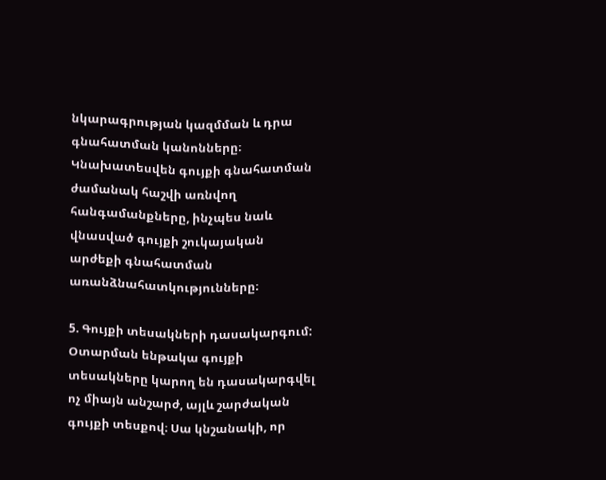նկարագրության կազմման և դրա գնահատման կանոնները։ Կնախատեսվեն գույքի գնահատման ժամանակ հաշվի առնվող հանգամանքները, ինչպես նաև վնասված գույքի շուկայական արժեքի գնահատման առանձնահատկությունները։

5. Գույքի տեսակների դասակարգում: Օտարման ենթակա գույքի տեսակները կարող են դասակարգվել ոչ միայն անշարժ, այլև շարժական գույքի տեսքով։ Սա կնշանակի, որ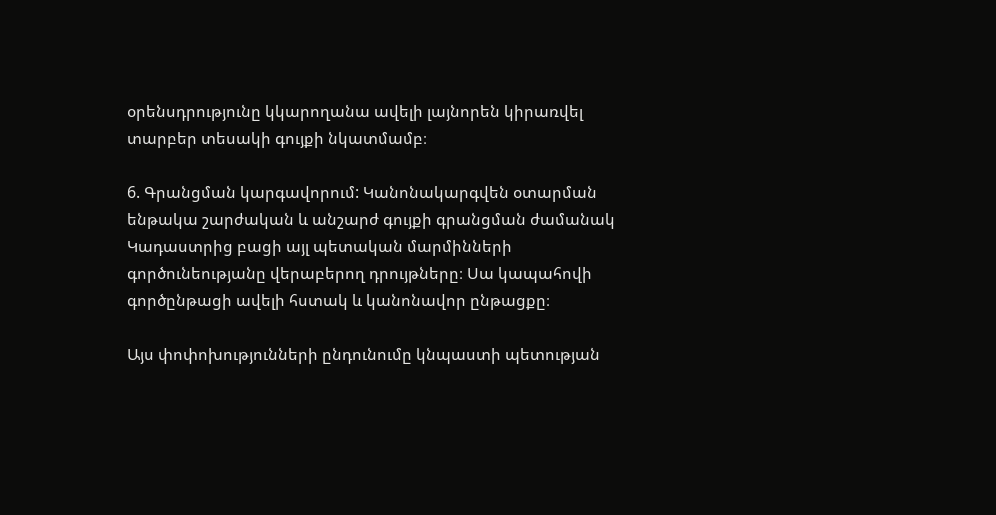օրենսդրությունը կկարողանա ավելի լայնորեն կիրառվել տարբեր տեսակի գույքի նկատմամբ։

6. Գրանցման կարգավորում: Կանոնակարգվեն օտարման ենթակա շարժական և անշարժ գույքի գրանցման ժամանակ Կադաստրից բացի այլ պետական մարմինների գործունեությանը վերաբերող դրույթները։ Սա կապահովի գործընթացի ավելի հստակ և կանոնավոր ընթացքը։

Այս փոփոխությունների ընդունումը կնպաստի պետության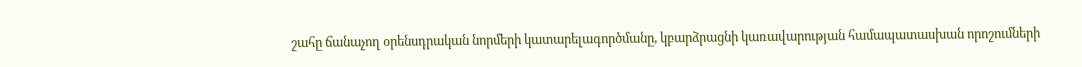շահը ճանաչող օրենսդրական նորմերի կատարելագործմանը, կբարձրացնի կառավարության համապատասխան որոշումների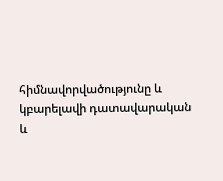հիմնավորվածությունը և կբարելավի դատավարական և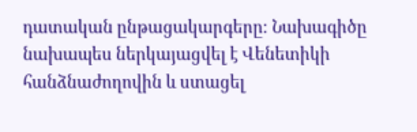դատական ընթացակարգերը։ Նախագիծը նախապես ներկայացվել է Վենետիկի հանձնաժողովին և ստացել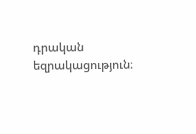դրական եզրակացություն։